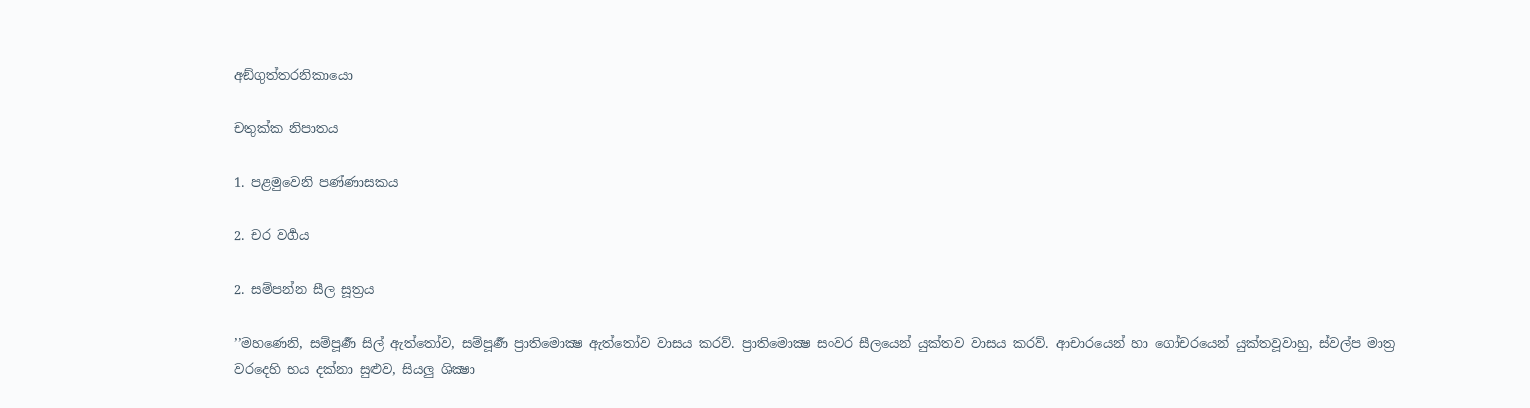අඞ්ගුත්තරනිකායො

චතුක්ක නිපාතය

1. පළමුවෙනි පණ්ණාසකය

2. චර වර්‍ගය

2. සම්පන්න සීල සූත්‍රය

’’මහණෙනි, සම්පූර්‍ණ සිල් ඇත්තෝව, සම්පූර්‍ණ ප්‍රාතිමොක්‍ෂ ඇත්තෝව වාසය කරව්. ප්‍රාතිමොක්‍ෂ සංවර සීලයෙන් යුක්තව වාසය කරව්. ආචාරයෙන් හා ගෝචරයෙන් යුක්තවූවාහු, ස්වල්ප මාත්‍ර වරදෙහි භය දක්නා සුළුව, සියලු ශික්‍ෂා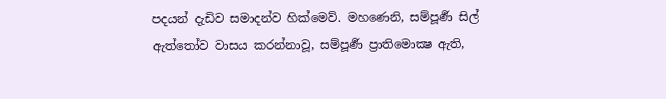පදයන් දැඩිව සමාදන්ව හික්මෙව්. මහණෙනි, සම්පූර්‍ණ සිල් ඇත්තෝව වාසය කරන්නාවූ, සම්පූර්‍ණ ප්‍රාතිමොක්‍ෂ ඇති,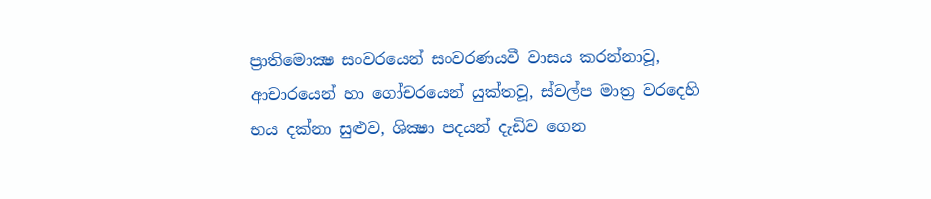ප්‍රාතිමොක්‍ෂ සංවරයෙන් සංවරණයවී වාසය කරන්නාවූ, ආචාරයෙන් හා ගෝචරයෙන් යුක්තවූ, ස්වල්ප මාත්‍ර වරදෙහි භය දක්නා සුළුව, ශික්‍ෂා පදයන් දැඩිව ගෙන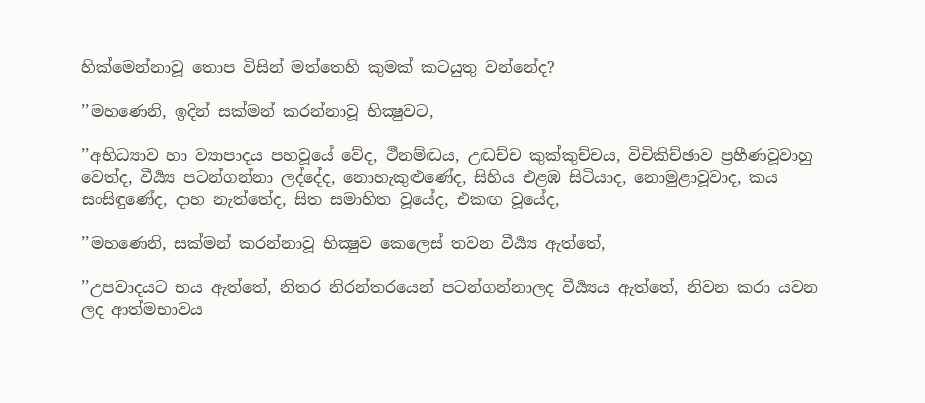හික්මෙන්නාවූ තොප විසින් මත්තෙහි කුමක් කටයුතු වන්නේද?

’’මහණෙනි, ඉදින් සක්මන් කරන්නාවූ භික්‍ෂුවට,

’’අභිධ්‍යාව හා ව්‍යාපාදය පහවූයේ වේද, ථීනම්ද්‍ධය, උද්‍ධච්ච කුක්කුච්චය, විචිකිච්ඡාව ප්‍රහීණවූවාහු වෙත්ද, වීර්‍ය්‍ය පටන්ගන්නා ලද්දේද, නොහැකුළුණේද, සිහිය එළඹ සිටියාද, නොමුළාවූවාද, කය සංසිඳුණේද, දාහ නැත්තේද, සිත සමාහිත වූයේද, එකඟ වූයේද,

’’මහණෙනි, සක්මන් කරන්නාවූ භික්‍ෂුව කෙලෙස් තවන වීර්‍ය්‍ය ඇත්තේ,

’’උපවාදයට භය ඇත්තේ, නිතර නිරන්තරයෙන් පටන්ගන්නාලද වීර්‍ය්‍යය ඇත්තේ, නිවන කරා යවන ලද ආත්මභාවය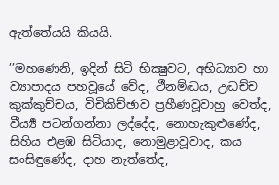ඇත්තේයයි කියයි.

’’මහණෙනි, ඉදින් සිටි භික්‍ෂුවට, අභිධ්‍යාව හා ව්‍යාපාදය පහවූයේ වේද, ථීනම්ද්‍ධය, උද්‍ධච්ච කුක්කුච්චය, විචිකිච්ඡාව ප්‍රහීණවූවාහු වෙත්ද, වීර්‍ය්‍ය පටන්ගන්නා ලද්දේද, නොහැකුළුණේද, සිහිය එළඹ සිටියාද, නොමුළාවූවාද, කය සංසිඳුණේද, දාහ නැත්තේද,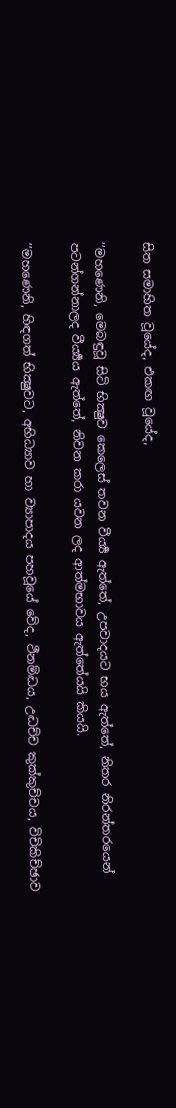සිත සමාහිත වූයේද, එකඟ වූයේද,

’’මහණෙනි, මෙබඳුවූ සිටි භික්‍ෂුව කෙලෙස් තවන වීර්‍ය්‍ය ඇත්තේ, උපවාදයට භය ඇත්තේ, නිතර නිරන්තරයෙන් පටන්ගන්නාලද වීර්‍ය්‍යය ඇත්තේ, නිවන කරා යවන ලද ආත්මභාවය ඇත්තේයයි කියයි.

’’මහණෙනි, හිඳගත් භික්‍ෂුවට, අභිධ්‍යාව හා ව්‍යාපාදය පහවූයේ වේද, ථීනම්ද්‍ධය, උද්‍ධච්ච කුක්කුච්චය, විචිකිච්ඡාව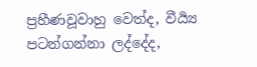ප්‍රහීණවූවාහු වෙත්ද, වීර්‍ය්‍ය පටන්ගන්නා ලද්දේද,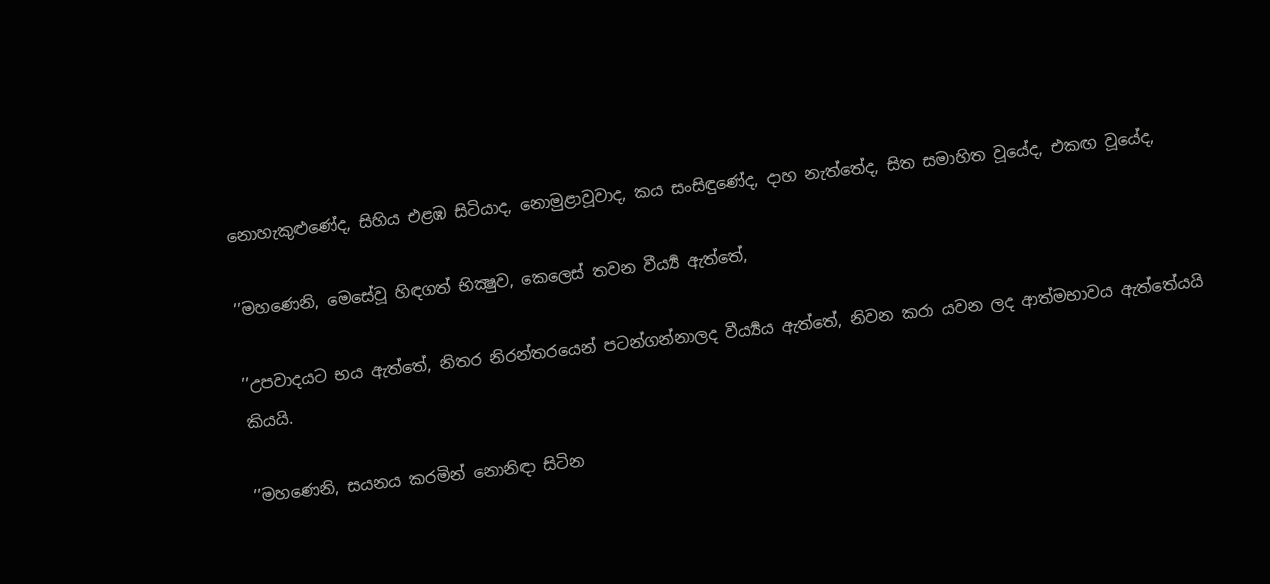නොහැකුළුණේද, සිහිය එළඹ සිටියාද, නොමුළාවූවාද, කය සංසිඳුණේද, දාහ නැත්තේද, සිත සමාහිත වූයේද, එකඟ වූයේද,

’’මහණෙනි, මෙසේවූ හිඳගත් භික්‍ෂුව, කෙලෙස් තවන වීර්‍ය්‍ය ඇත්තේ,

’’උපවාදයට භය ඇත්තේ, නිතර නිරන්තරයෙන් පටන්ගන්නාලද වීර්‍ය්‍යය ඇත්තේ, නිවන කරා යවන ලද ආත්මභාවය ඇත්තේයයි කියයි.

’’මහණෙනි, සයනය කරමින් නොනිඳා සිටින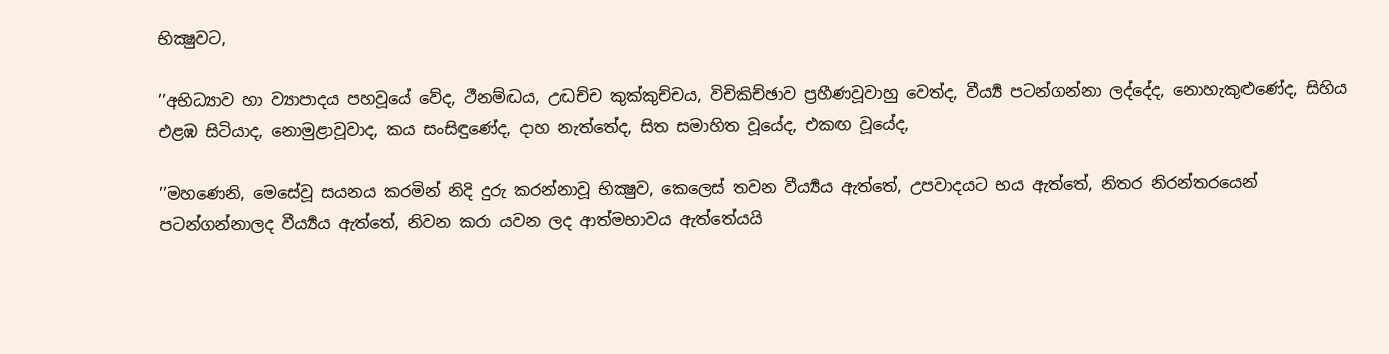භික්‍ෂුවට,

’’අභිධ්‍යාව හා ව්‍යාපාදය පහවූයේ වේද, ථීනම්ද්‍ධය, උද්‍ධච්ච කුක්කුච්චය, විචිකිච්ඡාව ප්‍රහීණවූවාහු වෙත්ද, වීර්‍ය්‍ය පටන්ගන්නා ලද්දේද, නොහැකුළුණේද, සිහිය එළඹ සිටියාද, නොමුළාවූවාද, කය සංසිඳුණේද, දාහ නැත්තේද, සිත සමාහිත වූයේද, එකඟ වූයේද,

’’මහණෙනි, මෙසේවූ සයනය කරමින් නිදි දුරු කරන්නාවූ භික්‍ෂුව, කෙලෙස් තවන වීර්‍ය්‍යය ඇත්තේ, උපවාදයට භය ඇත්තේ, නිතර නිරන්තරයෙන් පටන්ගන්නාලද වීර්‍ය්‍යය ඇත්තේ, නිවන කරා යවන ලද ආත්මභාවය ඇත්තේයයි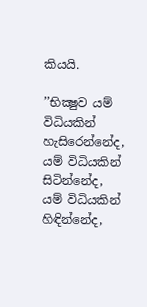කියයි.

’’භික්‍ෂුව යම් විධියකින් හැසිරෙන්නේද, යම් විධියකින් සිටින්නේද, යම් විධියකින් හිඳින්නේද,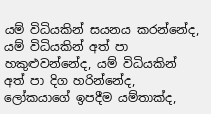යම් විධියකින් සයනය කරන්නේද, යම් විධියකින් අත් පා හකුළුවන්නේද, යම් විධියකින් අත් පා දිග හරින්නේද, ලෝකයාගේ ඉපදීම යම්තාක්ද,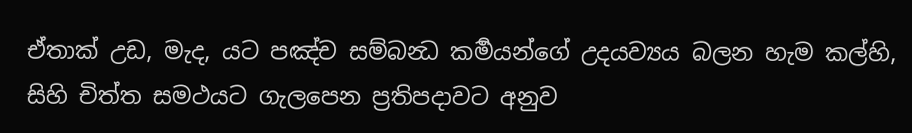ඒතාක් උඩ, මැද, යට පඤ්ච සම්බන්‍ධ කර්‍මයන්ගේ උදයව්‍යය බලන හැම කල්හි, සිහි චිත්ත සමථයට ගැලපෙන ප්‍රතිපදාවට අනුව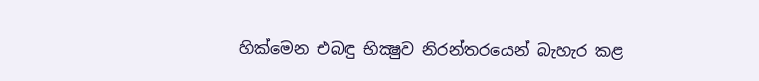හික්මෙන එබඳු භික්‍ෂුව නිරන්තරයෙන් බැහැර කළ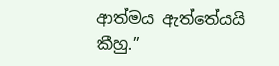ආත්මය ඇත්තේයයි කීහු.’’